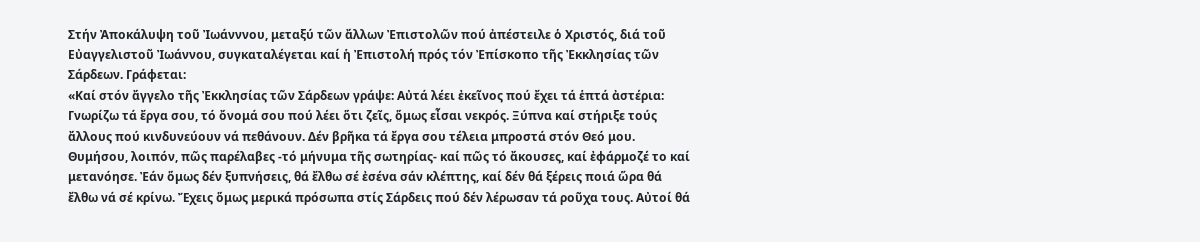Στήν Ἀποκάλυψη τοῦ Ἰωάνννου, μεταξύ τῶν ἄλλων Ἐπιστολῶν πού ἀπέστειλε ὁ Χριστός, διά τοῦ Εὐαγγελιστοῦ Ἰωάννου, συγκαταλέγεται καί ἡ Ἐπιστολή πρός τόν Ἐπίσκοπο τῆς Ἐκκλησίας τῶν Σάρδεων. Γράφεται:
«Καί στόν ἄγγελο τῆς Ἐκκλησίας τῶν Σάρδεων γράψε: Αὐτά λέει ἐκεῖνος πού ἔχει τά ἑπτά ἀστέρια: Γνωρίζω τά ἔργα σου, τό ὄνομά σου πού λέει ὅτι ζεῖς, ὅμως εἶσαι νεκρός. Ξύπνα καί στήριξε τούς ἄλλους πού κινδυνεύουν νά πεθάνουν. Δέν βρῆκα τά ἔργα σου τέλεια μπροστά στόν Θεό μου. Θυμήσου, λοιπόν, πῶς παρέλαβες -τό μήνυμα τῆς σωτηρίας- καί πῶς τό ἄκουσες, καί ἐφάρμοζέ το καί μετανόησε. Ἐάν ὅμως δέν ξυπνήσεις, θά ἔλθω σέ ἐσένα σάν κλέπτης, καί δέν θά ξέρεις ποιά ὥρα θά ἔλθω νά σέ κρίνω. Ἔχεις ὅμως μερικά πρόσωπα στίς Σάρδεις πού δέν λέρωσαν τά ροῦχα τους. Αὐτοί θά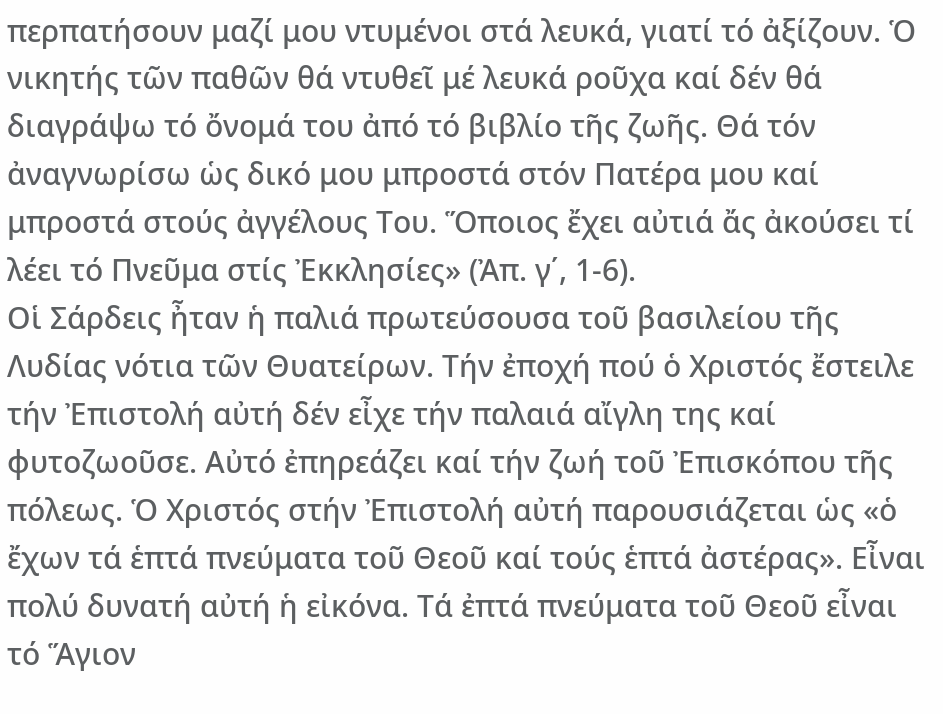περπατήσουν μαζί μου ντυμένοι στά λευκά, γιατί τό ἀξίζουν. Ὁ νικητής τῶν παθῶν θά ντυθεῖ μέ λευκά ροῦχα καί δέν θά διαγράψω τό ὄνομά του ἀπό τό βιβλίο τῆς ζωῆς. Θά τόν ἀναγνωρίσω ὡς δικό μου μπροστά στόν Πατέρα μου καί μπροστά στούς ἀγγέλους Του. Ὅποιος ἔχει αὐτιά ἄς ἀκούσει τί λέει τό Πνεῦμα στίς Ἐκκλησίες» (Ἀπ. γ΄, 1-6).
Οἱ Σάρδεις ἦταν ἡ παλιά πρωτεύσουσα τοῦ βασιλείου τῆς Λυδίας νότια τῶν Θυατείρων. Τήν ἐποχή πού ὁ Χριστός ἔστειλε τήν Ἐπιστολή αὐτή δέν εἶχε τήν παλαιά αἴγλη της καί φυτοζωοῦσε. Αὐτό ἐπηρεάζει καί τήν ζωή τοῦ Ἐπισκόπου τῆς πόλεως. Ὁ Χριστός στήν Ἐπιστολή αὐτή παρουσιάζεται ὡς «ὁ ἔχων τά ἑπτά πνεύματα τοῦ Θεοῦ καί τούς ἑπτά ἀστέρας». Εἶναι πολύ δυνατή αὐτή ἡ εἰκόνα. Τά ἐπτά πνεύματα τοῦ Θεοῦ εἶναι τό Ἅγιον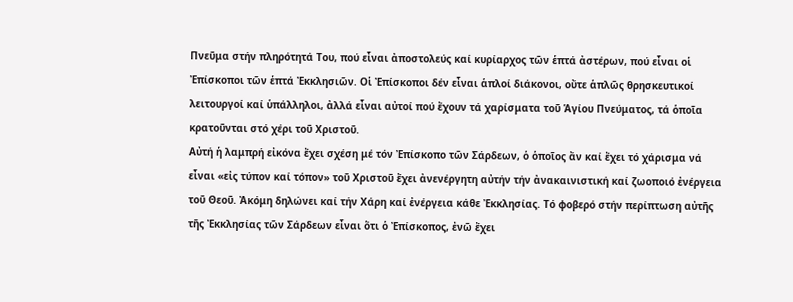Πνεῦμα στήν πληρότητά Του, πού εἶναι ἀποστολεύς καί κυρίαρχος τῶν ἑπτά ἀστέρων, πού εἶναι οἱ Ἐπίσκοποι τῶν ἑπτά Ἐκκλησιῶν. Οἱ Ἐπίσκοποι δέν εἶναι ἁπλοί διάκονοι, οὔτε ἁπλῶς θρησκευτικοί λειτουργοί καί ὑπάλληλοι, ἀλλά εἶναι αὐτοί πού ἔχουν τά χαρίσματα τοῦ Ἁγίου Πνεύματος, τά ὁποῖα κρατοῦνται στό χέρι τοῦ Χριστοῦ.
Αὐτή ἡ λαμπρή εἰκόνα ἔχει σχέση μέ τόν Ἐπίσκοπο τῶν Σάρδεων, ὁ ὁποῖος ἄν καί ἔχει τό χάρισμα νά εἶναι «εἰς τύπον καί τόπον» τοῦ Χριστοῦ ἔχει ἀνενέργητη αὐτήν τήν ἀνακαινιστική καί ζωοποιό ἐνέργεια τοῦ Θεοῦ. Ἀκόμη δηλώνει καί τήν Χάρη καί ἐνέργεια κάθε Ἐκκλησίας. Τό φοβερό στήν περίπτωση αὐτῆς τῆς Ἐκκλησίας τῶν Σάρδεων εἶναι ὅτι ὁ Ἐπίσκοπος, ἐνῶ ἔχει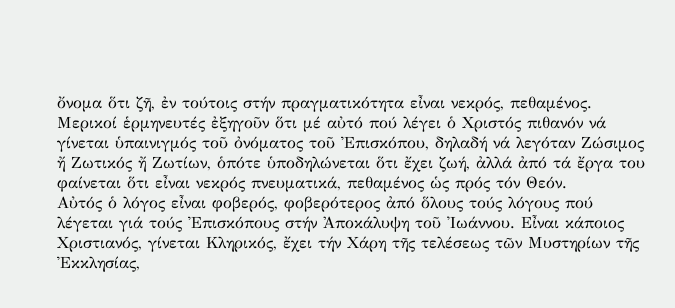ὄνομα ὅτι ζῆ, ἐν τούτοις στήν πραγματικότητα εἶναι νεκρός, πεθαμένος. Μερικοί ἑρμηνευτές ἐξηγοῦν ὅτι μέ αὐτό πού λέγει ὁ Χριστός πιθανόν νά γίνεται ὑπαινιγμός τοῦ ὀνόματος τοῦ Ἐπισκόπου, δηλαδή νά λεγόταν Ζώσιμος ἤ Ζωτικός ἤ Ζωτίων, ὁπότε ὑποδηλώνεται ὅτι ἔχει ζωή, ἀλλά ἀπό τά ἔργα του φαίνεται ὅτι εἶναι νεκρός πνευματικά, πεθαμένος ὡς πρός τόν Θεόν.
Αὐτός ὁ λόγος εἶναι φοβερός, φοβερότερος ἀπό ὅλους τούς λόγους πού λέγεται γιά τούς Ἐπισκόπους στήν Ἀποκάλυψη τοῦ Ἰωάννου. Εἶναι κάποιος Χριστιανός, γίνεται Κληρικός, ἔχει τήν Χάρη τῆς τελέσεως τῶν Μυστηρίων τῆς Ἐκκλησίας,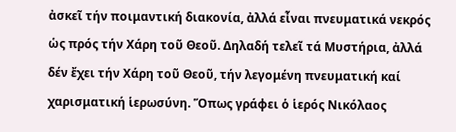ἀσκεῖ τήν ποιμαντική διακονία, ἀλλά εἶναι πνευματικά νεκρός ὡς πρός τήν Χάρη τοῦ Θεοῦ. Δηλαδή τελεῖ τά Μυστήρια, ἀλλά δέν ἔχει τήν Χάρη τοῦ Θεοῦ, τήν λεγομένη πνευματική καί χαρισματική ἱερωσύνη. Ὅπως γράφει ὁ ἱερός Νικόλαος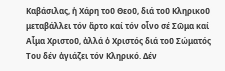Καβάσιλας, ἡ Χάρη τοῦ Θεοῦ, διά τοῦ Κληρικοῦ μεταβάλλει τόν ἄρτο καί τόν οἶνο σέ Σῶμα καί Αἷμα Χριστοῦ, ἀλλά ὁ Χριστός διά τοῦ Σώματός Του δέν ἁγιάζει τόν Κληρικό. Δέν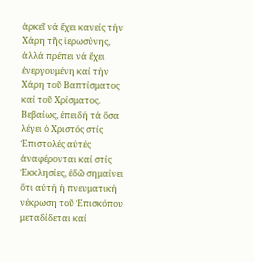ἀρκεῖ νά ἔχει κανείς τήν Χάρη τῆς ἱερωσύνης, ἀλλά πρέπει νά ἔχει ἐνεργουμένη καί τήν Χάρη τοῦ Βαπτίσματος καί τοῦ Χρίσματος. Βεβαίως, ἐπειδή τά ὅσα λέγει ὁ Χριστός στίς Ἐπιστολές αὐτές ἀναφέρονται καί στίς Ἐκκλησίες, ἐδῶ σημαίνει ὅτι αὐτή ἡ πνευματική νέκρωση τοῦ Ἐπισκόπου μεταδίδεται καί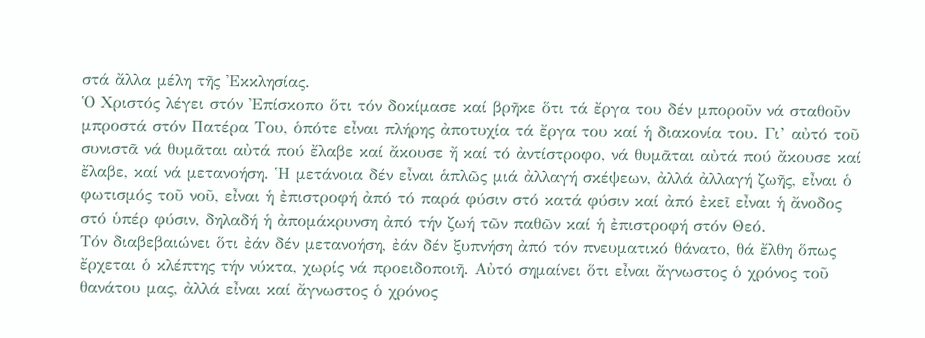στά ἄλλα μέλη τῆς Ἐκκλησίας.
Ὁ Χριστός λέγει στόν Ἐπίσκοπο ὅτι τόν δοκίμασε καί βρῆκε ὅτι τά ἔργα του δέν μποροῦν νά σταθοῦν μπροστά στόν Πατέρα Του, ὁπότε εἶναι πλήρης ἀποτυχία τά ἔργα του καί ἡ διακονία του. Γι’ αὐτό τοῦ συνιστᾶ νά θυμᾶται αὐτά πού ἔλαβε καί ἄκουσε ἤ καί τό ἀντίστροφο, νά θυμᾶται αὐτά πού ἄκουσε καί ἔλαβε, καί νά μετανοήση. Ἡ μετάνοια δέν εἶναι ἁπλῶς μιά ἀλλαγή σκέψεων, ἀλλά ἀλλαγή ζωῆς, εἶναι ὁ φωτισμός τοῦ νοῦ, εἶναι ἡ ἐπιστροφή ἀπό τό παρά φύσιν στό κατά φύσιν καί ἀπό ἐκεῖ εἶναι ἡ ἄνοδος στό ὑπέρ φύσιν, δηλαδή ἡ ἀπομάκρυνση ἀπό τήν ζωή τῶν παθῶν καί ἡ ἐπιστροφή στόν Θεό.
Τόν διαβεβαιώνει ὅτι ἐάν δέν μετανοήση, ἐάν δέν ξυπνήση ἀπό τόν πνευματικό θάνατο, θά ἔλθη ὅπως ἔρχεται ὁ κλέπτης τήν νύκτα, χωρίς νά προειδοποιῆ. Αὐτό σημαίνει ὅτι εἶναι ἄγνωστος ὁ χρόνος τοῦ θανάτου μας, ἀλλά εἶναι καί ἄγνωστος ὁ χρόνος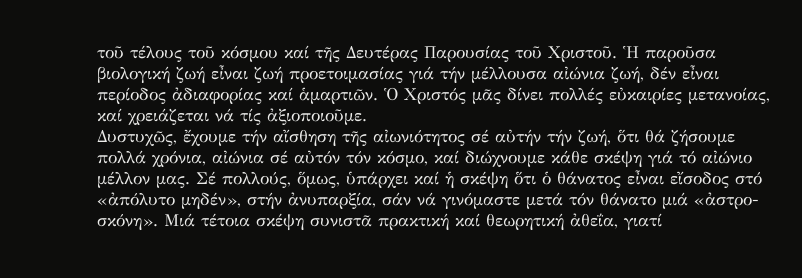τοῦ τέλους τοῦ κόσμου καί τῆς Δευτέρας Παρουσίας τοῦ Χριστοῦ. Ἡ παροῦσα βιολογική ζωή εἶναι ζωή προετοιμασίας γιά τήν μέλλουσα αἰώνια ζωή, δέν εἶναι περίοδος ἀδιαφορίας καί ἁμαρτιῶν. Ὁ Χριστός μᾶς δίνει πολλές εὐκαιρίες μετανοίας, καί χρειάζεται νά τίς ἀξιοποιοῦμε.
Δυστυχῶς, ἔχουμε τήν αἴσθηση τῆς αἰωνιότητος σέ αὐτήν τήν ζωή, ὅτι θά ζήσουμε πολλά χρόνια, αἰώνια σέ αὐτόν τόν κόσμο, καί διώχνουμε κάθε σκέψη γιά τό αἰώνιο μέλλον μας. Σέ πολλούς, ὅμως, ὑπάρχει καί ἡ σκέψη ὅτι ὁ θάνατος εἶναι εἴσοδος στό «ἀπόλυτο μηδέν», στήν ἀνυπαρξία, σάν νά γινόμαστε μετά τόν θάνατο μιά «ἀστρο-σκόνη». Μιά τέτοια σκέψη συνιστᾶ πρακτική καί θεωρητική ἀθεΐα, γιατί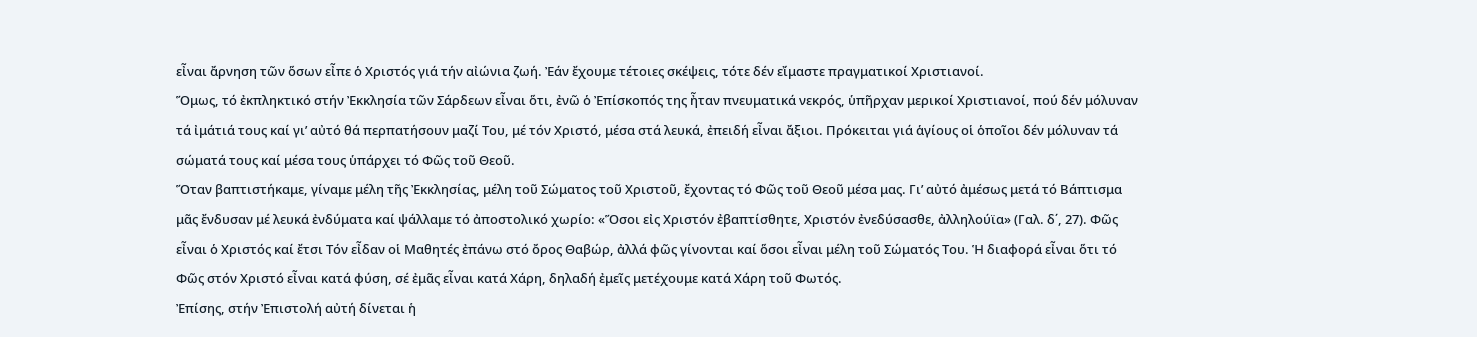εἶναι ἄρνηση τῶν ὅσων εἶπε ὁ Χριστός γιά τήν αἰώνια ζωή. Ἐάν ἔχουμε τέτοιες σκέψεις, τότε δέν εἴμαστε πραγματικoί Χριστιανοί.
Ὅμως, τό ἐκπληκτικό στήν Ἐκκλησία τῶν Σάρδεων εἶναι ὅτι, ἐνῶ ὁ Ἐπίσκοπός της ἦταν πνευματικά νεκρός, ὑπῆρχαν μερικοί Χριστιανοί, πού δέν μόλυναν τά ἰμάτιά τους καί γι’ αὐτό θά περπατήσουν μαζί Του, μέ τόν Χριστό, μέσα στά λευκά, ἐπειδή εἶναι ἄξιοι. Πρόκειται γιά ἁγίους οἱ ὁποῖοι δέν μόλυναν τά σώματά τους καί μέσα τους ὑπάρχει τό Φῶς τοῦ Θεοῦ.
Ὅταν βαπτιστήκαμε, γίναμε μέλη τῆς Ἐκκλησίας, μέλη τοῦ Σώματος τοῦ Χριστοῦ, ἔχοντας τό Φῶς τοῦ Θεοῦ μέσα μας. Γι’ αὐτό ἀμέσως μετά τό Βάπτισμα μᾶς ἔνδυσαν μέ λευκά ἐνδύματα καί ψάλλαμε τό ἀποστολικό χωρίο: «Ὅσοι εἰς Χριστόν ἐβαπτίσθητε, Χριστόν ἐνεδύσασθε, ἀλληλούϊα» (Γαλ. δ΄, 27). Φῶς εἶναι ὁ Χριστός καί ἔτσι Τόν εἶδαν οἱ Μαθητές ἐπάνω στό ὄρος Θαβώρ, ἀλλά φῶς γίνονται καί ὅσοι εἶναι μέλη τοῦ Σώματός Του. Ἡ διαφορά εἶναι ὅτι τό Φῶς στόν Χριστό εἶναι κατά φύση, σέ ἐμᾶς εἶναι κατά Χάρη, δηλαδή ἐμεῖς μετέχουμε κατά Χάρη τοῦ Φωτός.
Ἐπίσης, στήν Ἐπιστολή αὐτή δίνεται ἡ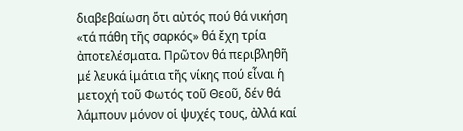διαβεβαίωση ὅτι αὐτός πού θά νικήση «τά πάθη τῆς σαρκός» θά ἔχη τρία ἀποτελέσματα. Πρῶτον θά περιβληθῆ μέ λευκά ἱμάτια τῆς νίκης πού εἶναι ἡ μετοχή τοῦ Φωτός τοῦ Θεοῦ, δέν θά λάμπουν μόνον οἱ ψυχές τους, ἀλλά καί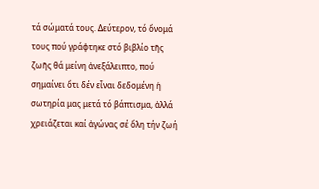τά σώματά τους. Δεύτερον, τό ὄνομά τους πού γράφτηκε στό βιβλίο τῆς ζωῆς θά μείνη ἀνεξάλειπτο, πού σημαίνει ὅτι δέν εἶναι δεδομένη ἡ σωτηρία μας μετά τό βάπτισμα, ἀλλά χρειάζεται καί ἀγώνας σέ ὅλη τήν ζωή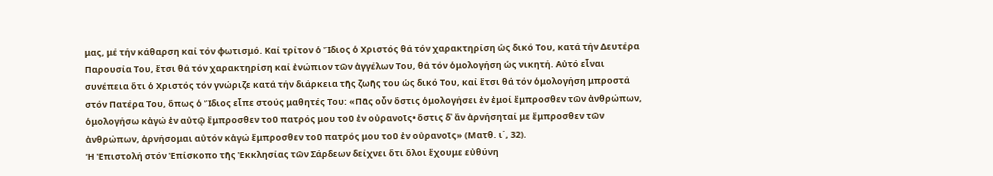μας, μέ τήν κάθαρση καί τόν φωτισμό. Καί τρίτον ὁ Ἴδιος ὁ Χριστός θά τόν χαρακτηρίση ὡς δικό Του, κατά τήν Δευτέρα Παρουσία Του, ἔτσι θά τόν χαρακτηρίση καί ἐνώπιον τῶν ἀγγέλων Του, θά τόν ὁμολογήση ὡς νικητή. Αὐτό εἶναι συνέπεια ὅτι ὁ Χριστός τόν γνώριζε κατά τήν διάρκεια τῆς ζωῆς του ὡς δικό Του, καί ἔτσι θά τόν ὁμολογήση μπροστά στόν Πατέρα Του, ὅπως ὁ Ἴδιος εἶπε στούς μαθητές Του: «Πᾶς οὖν ὅστις ὁμολογήσει ἐν ἐμοί ἔμπροσθεν τῶν ἀνθρώπων, ὁμολογήσω κἀγώ ἐν αὐτῷ ἔμπροσθεν τοῦ πατρός μου τοῦ ἐν οὐρανοῖς• ὅστις δ᾿ ἄν ἀρνήσηταί με ἔμπροσθεν τῶν ἀνθρώπων, ἀρνήσομαι αὐτόν κἀγώ ἔμπροσθεν τοῦ πατρός μου τοῦ ἐν οὐρανοῖς» (Ματθ. ι΄, 32).
Ἡ Ἐπιστολή στόν Ἐπίσκοπο τῆς Ἐκκλησίας τῶν Σάρδεων δείχνει ὅτι ὅλοι ἔχουμε εὐθύνη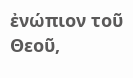ἐνώπιον τοῦ Θεοῦ,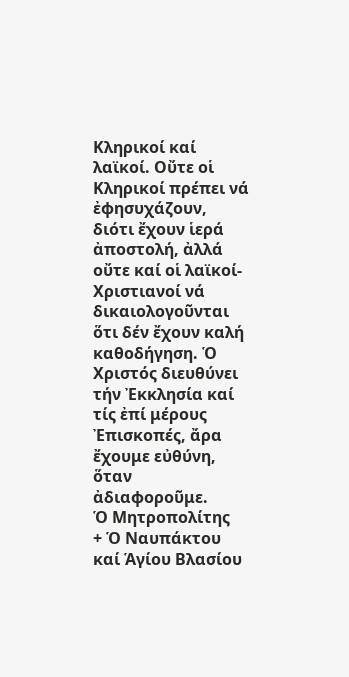Κληρικοί καί λαϊκοί. Οὔτε οἱ Κληρικοί πρέπει νά ἐφησυχάζουν, διότι ἔχουν ἱερά ἀποστολή, ἀλλά οὔτε καί οἱ λαϊκοί-Χριστιανοί νά δικαιολογοῦνται ὅτι δέν ἔχουν καλή καθοδήγηση. Ὁ Χριστός διευθύνει τήν Ἐκκλησία καί τίς ἐπί μέρους Ἐπισκοπές, ἄρα ἔχουμε εὐθύνη, ὅταν ἀδιαφοροῦμε.
Ὁ Μητροπολίτης
+ Ὁ Ναυπάκτου καί Ἁγίου Βλασίου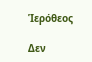Ἱερόθεος

Δεν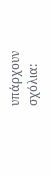υπάρχουν σχόλια: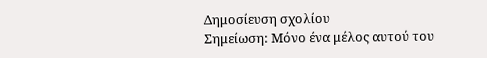Δημοσίευση σχολίου
Σημείωση: Μόνο ένα μέλος αυτού του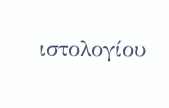ιστολογίου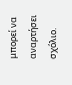μπορεί να αναρτήσει σχόλιο.